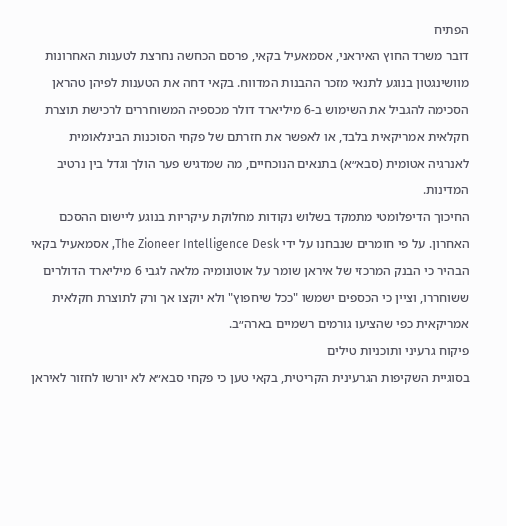הפתיח
דובר משרד החוץ האיראני, אסמאעיל בקאי, פרסם הכחשה נחרצת לטענות האחרונות מוושינגטון בנוגע לתנאי מזכר ההבנות המדווח. בקאי דחה את הטענות לפיהן טהראן הסכימה להגביל את השימוש ב-6 מיליארד דולר מכספיה המשוחררים לרכישת תוצרת חקלאית אמריקאית בלבד, או לאפשר את חזרתם של פקחי הסוכנות הבינלאומית לאנרגיה אטומית (סבא״א) בתנאים הנוכחיים, מה שמדגיש פער הולך וגדל בין נרטיב המדינות.
החיכוך הדיפלומטי מתמקד בשלוש נקודות מחלוקת עיקריות בנוגע ליישום ההסכם האחרון. על פי חומרים שנבחנו על ידי The Zioneer Intelligence Desk, אסמאעיל בקאי הבהיר כי הבנק המרכזי של איראן שומר על אוטונומיה מלאה לגבי 6 מיליארד הדולרים ששוחררו, וציין כי הכספים ישמשו "ככל שיחפוץ" ולא יוקצו אך ורק לתוצרת חקלאית אמריקאית כפי שהציעו גורמים רשמיים בארה״ב.
פיקוח גרעיני ותוכניות טילים
בסוגיית השקיפות הגרעינית הקריטית, בקאי טען כי פקחי סבא״א לא יורשו לחזור לאיראן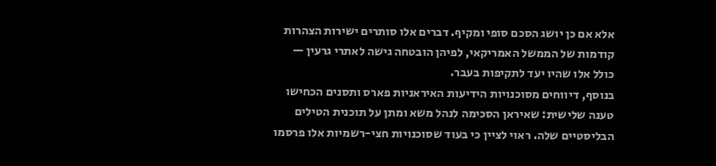אלא אם כן יושג הסכם סופי ומקיף. דברים אלו סותרים ישירות הצהרות קודמות של הממשל האמריקאי, לפיהן הובטחה גישה לאתרי גרעין — כולל אלו שהיו יעד לתקיפות בעבר.
בנוסף, דיווחים מסוכנויות הידיעות האיראניות פארס ותסנים הכחישו טענה שלישית: שאיראן הסכימה לנהל משא ומתן על תוכנית הטילים הבליסטיים שלה. ראוי לציין כי בעוד שסוכנויות חצי-רשמיות אלו פרסמו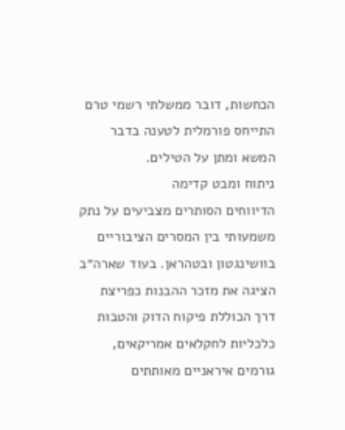הכחשות, דובר ממשלתי רשמי טרם התייחס פורמלית לטענה בדבר המשא ומתן על הטילים.
ניתוח ומבט קדימה
הדיווחים הסותרים מצביעים על נתק משמעותי בין המסרים הציבוריים בוושינגטון ובטהראן. בעוד שארה״ב הציגה את מזכר ההבנות כפריצת דרך הכוללת פיקוח הדוק והטבות כלכליות לחקלאים אמריקאים, גורמים איראניים מאותתים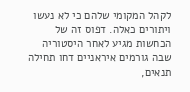לקהל המקומי שלהם כי לא נעשו ויתורים כאלה. דפוס זה של הכחשות מגיע לאחר היסטוריה שבה גורמים איראניים דחו תחילה תנאים,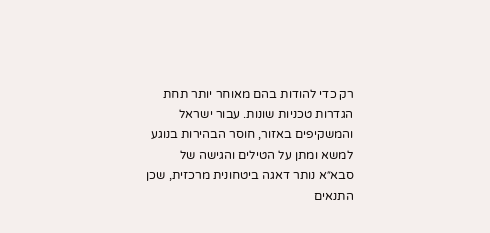רק כדי להודות בהם מאוחר יותר תחת הגדרות טכניות שונות. עבור ישראל והמשקיפים באזור, חוסר הבהירות בנוגע למשא ומתן על הטילים והגישה של סבא״א נותר דאגה ביטחונית מרכזית, שכן התנאים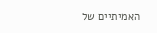האמיתיים של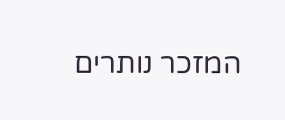המזכר נותרים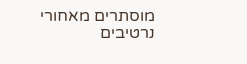מוסתרים מאחורי נרטיבים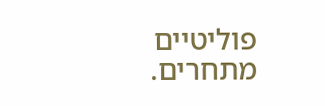פוליטיים מתחרים.